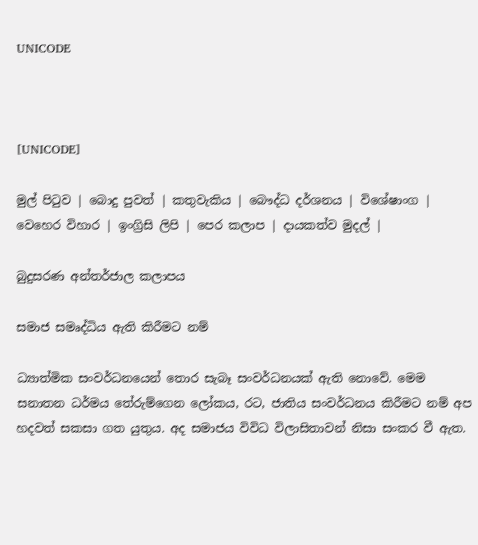UNICODE



[UNICODE]

මුල් පිටුව | බොදු පුවත් | කතුවැකිය | බෞද්ධ දර්ශනය | විශේෂාංග | වෙහෙර විහාර | ඉංග්‍රිසි ලිපි | පෙර කලාප | දායකත්ව මුදල් |

බුදුසරණ අන්තර්ජාල කලාපය

සමාජ සමෘද්ධිය ඇති කිරීමට නම්

ධ්‍යාත්මික සංවර්ධනයෙන් තොර සැබෑ සංවර්ධනයක් ඇති නොවේ. මෙම සනාතන ධර්මය තේරුම්ගෙන ලෝකය, රට, ජාතිය සංවර්ධනය කිරීමට නම් අප හදවත් සකසා ගත යුතුය. අද සමාජය විවිධ විලාසිතාවන් නිසා සංකර වී ඇත.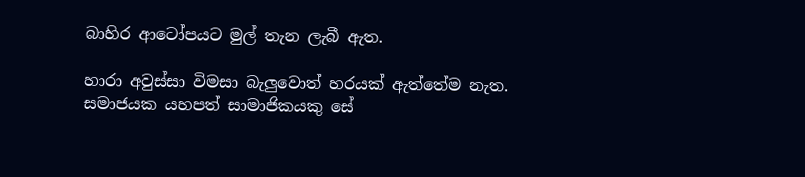බාහිර ආටෝපයට මුල් තැන ලැබී ඇත.

හාරා අවුස්සා විමසා බැලුවොත් හරයක් ඇත්තේම නැත. සමාජයක යහපත් සාමාජිකයකු සේ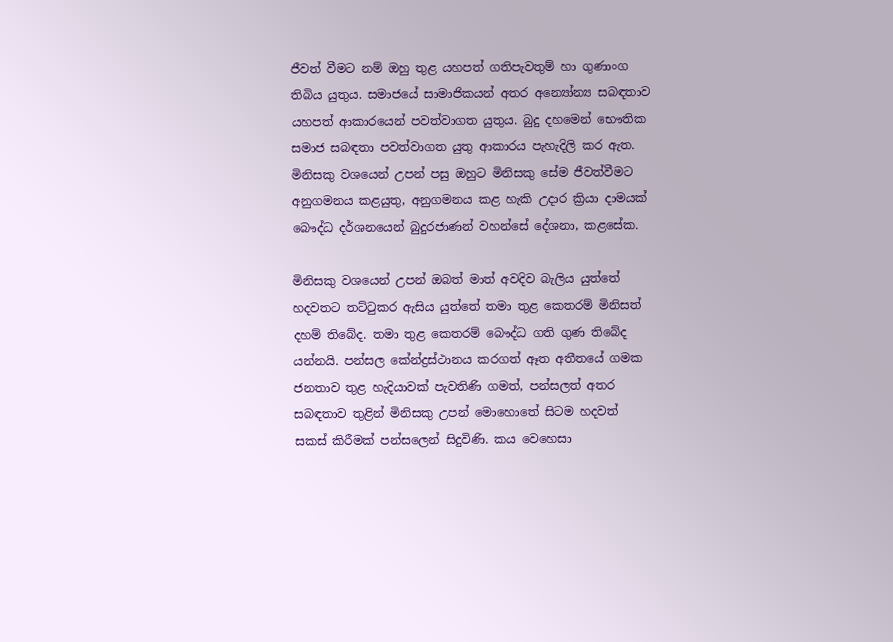ජීවත් වීමට නම් ඔහු තුළ යහපත් ගතිපැවතුම් හා ගුණාංග තිබිය යුතුය. සමාජයේ සාමාජිකයන් අතර අන්‍යෝන්‍ය සබඳතාව යහපත් ආකාරයෙන් පවත්වාගත යුතුය. බුදු දහමෙන් භෞතික සමාජ සබඳතා පවත්වාගත යුතු ආකාරය පැහැදිලි කර ඇත. මිනිසකු වශයෙන් උපන් පසු ඔහුට මිනිසකු සේම ජීවත්වීමට අනුගමනය කළයුතු, අනුගමනය කළ හැකි උදාර ක්‍රියා දාමයක් බෞද්ධ දර්ශනයෙන් බුදුරජාණන් වහන්සේ දේශනා, කළසේක.

මිනිසකු වශයෙන් උපන් ඔබත් මාත් අවදිව බැලිය යුත්තේ හදවතට තට්ටුකර ඇසිය යුත්තේ තමා තුළ කෙතරම් මිනිසත් දහම් තිබේද. තමා තුළ කෙතරම් බෞද්ධ ගති ගුණ තිබේද යන්නයි. පන්සල කේන්ද්‍රස්ථානය කරගත් ඈත අතීතයේ ගමක ජනතාව තුළ හැදියාවක් පැවතිණි ගමත්, පන්සලත් අතර සබඳතාව තුළින් මිනිසකු උපන් මොහොතේ සිටම හදවත් සකස් කිරීමක් පන්සලෙන් සිදුවිණි. කය වෙහෙසා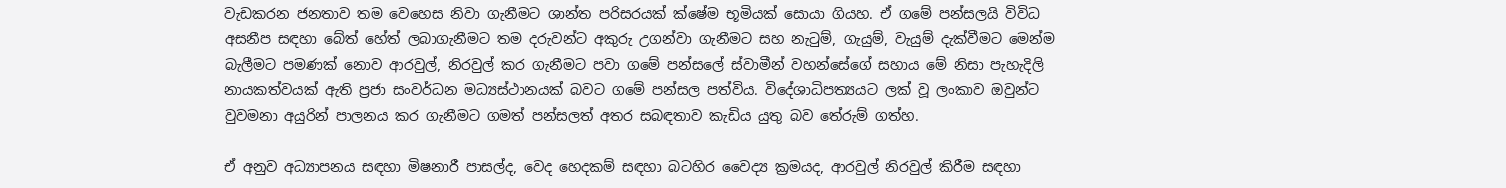වැඩකරන ජනතාව තම වෙහෙස නිවා ගැනීමට ශාන්ත පරිසරයක් ක්ෂේම භූමියක් සොයා ගියහ. ඒ ගමේ පන්සලයි විවිධ අසනීප සඳහා බේත් හේත් ලබාගැනීමට තම දරුවන්ට අකුරු උගන්වා ගැනීමට සහ නැටුම්, ගැයුම්, වැයුම් දැක්වීමට මෙන්ම බැලීමට පමණක් නොව ආරවුල්, නිරවුල් කර ගැනීමට පවා ගමේ පන්සලේ ස්වාමීන් වහන්සේගේ සහාය මේ නිසා පැහැදිලි නායකත්වයක් ඇති ප්‍රජා සංවර්ධන මධ්‍යස්ථානයක් බවට ගමේ පන්සල පත්විය. විදේශාධිපත්‍යයට ලක් වූ ලංකාව ඔවුන්ට වුවමනා අයුරින් පාලනය කර ගැනීමට ගමත් පන්සලත් අතර සබඳතාව කැඩිය යුතු බව තේරුම් ගත්හ.

ඒ අනුව අධ්‍යාපනය සඳහා මිෂනාරී පාසල්ද, වෙද හෙදකම් සඳහා බටහිර වෛද්‍ය ක්‍රමයද, ආරවුල් නිරවුල් කිරීම සඳහා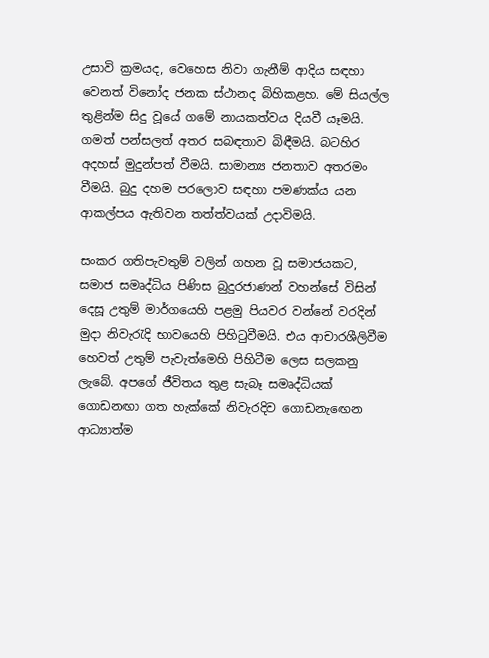උසාවි ක්‍රමයද, වෙහෙස නිවා ගැනීම් ආදිය සඳහා වෙනත් විනෝද ජනක ස්ථානද බිහිකළහ. මේ සියල්ල තුළින්ම සිදු වූයේ ගමේ නායකත්වය දියවී යෑමයි. ගමත් පන්සලත් අතර සබඳතාව බිඳීමයි. බටහිර අදහස් මුදුන්පත් වීමයි. සාමාන්‍ය ජනතාව අතරමං වීමයි. බුදු දහම පරලොව සඳහා පමණක්ය යන ආකල්පය ඇතිවන තත්ත්වයක් උදාවිමයි.

සංකර ගතිපැවතුම් වලින් ගහන වූ සමාජයකට, සමාජ සමෘද්ධිය පිණිස බුදුරජාණන් වහන්සේ විසින් දෙසූ උතුම් මාර්ගයෙහි පළමු පියවර වන්නේ වරදින් මුදා නිවැරැදි භාවයෙහි පිහිටුවීමයි. එය ආචාරශීලිවීම හෙවත් උතුම් පැවැත්මෙහි පිහිටීම ලෙස සලකනු ලැබේ. අපගේ ජීවිතය තුළ සැබෑ සමෘද්ධියක් ගොඩනඟා ගත හැක්කේ නිවැරදිව ගොඩනැඟෙන ආධ්‍යාත්ම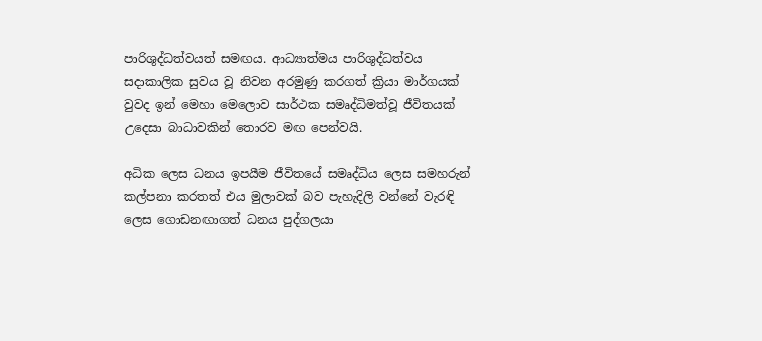පාරිශුද්ධත්වයත් සමඟය. ආධ්‍යාත්මය පාරිශුද්ධත්වය සදාකාලික සුවය වූ නිවන අරමුණු කරගත් ක්‍රියා මාර්ගයක් වුවද ඉන් මෙහා මෙලොව සාර්ථක සමෘද්ධිමත්වූ ජීවිතයක් උදෙසා බාධාවකින් තොරව මඟ පෙන්වයි.

අධික ලෙස ධනය ඉපයීම ජීවිතයේ සමෘද්ධිය ලෙස සමහරුන් කල්පනා කරතත් එය මුලාවක් බව පැහැදිලි වන්නේ වැරඳි ලෙස ගොඩනඟාගත් ධනය පුද්ගලයා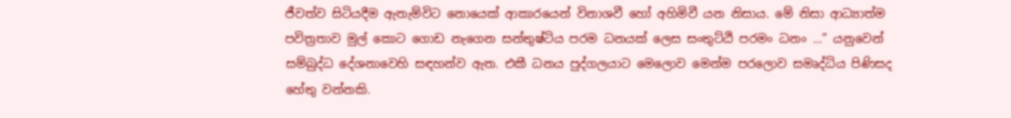ජීවත්ව සිටියදීම ඇතැම්විට නොයෙක් ආකාරයෙන් විනාශවී හෝ අහිමිවී යන නිසාය. මේ නිසා ආධ්‍යාත්ම පවිත්‍රතාව මුල් කොට ගොඩ නැගෙන සන්තුෂ්ටිය පරම ධනයක් ලෙස සංතුට්ඨි පරමං ධනං ...” යනුවෙන් සම්බුද්ධ දේශනාවෙහි සඳහන්ව ඇත. එකී ධනය පුද්ගලයාට මෙලොව මෙන්ම පරලොව සමෘද්ධිය පිණිසද හේතු වන්නකි.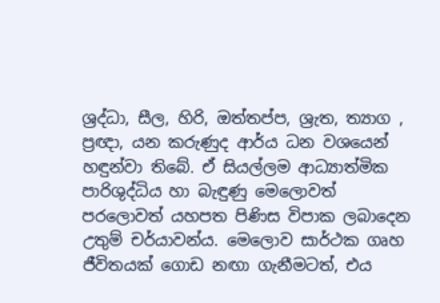ශ්‍රද්ධා, සීල, හිරි, ඔත්තප්ප, ශ්‍රැත, ත්‍යාග , ප්‍රඥා, යන කරුණුද ආර්ය ධන වශයෙන් හඳුන්වා තිබේ. ඒ සියල්ලම ආධ්‍යාත්මික පාරිශුද්ධිය හා බැඳුණු මෙලොවත් පරලොවත් යහපත පිණිස විපාක ලබාදෙන උතුම් චර්යාවන්ය. මෙලොව සාර්ථක ගෘහ ජීවිතයක් ගොඩ නඟා ගැනීමටත්, එය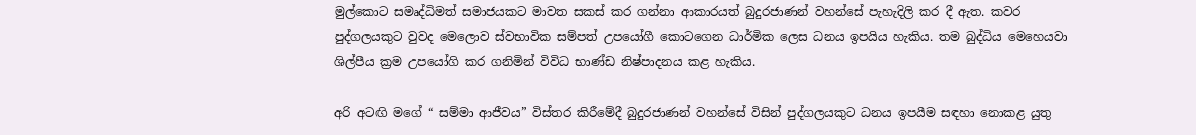මුල්කොට සමෘද්ධිමත් සමාජයකට මාවත සකස් කර ගන්නා ආකාරයත් බුදුරජාණන් වහන්සේ පැහැදිලි කර දී ඇත. කවර පුද්ගලයකුට වුවද මෙලොව ස්වභාවික සම්පත් උපයෝගී කොටගෙන ධාර්මික ලෙස ධනය ඉපයිය හැකිය. තම බුද්ධිය මෙහෙයවා ශිල්පීය ක්‍රම උපයෝගි කර ගනිමින් විවිධ භාණ්ඩ නිෂ්පාදනය කළ හැකිය.

අරි අටඟි මගේ “ සම්මා ආජීවය” විස්තර කිරීමේදී බුදුරජාණන් වහන්සේ විසින් පුද්ගලයකුට ධනය ඉපයීම සඳහා නොකළ යුතු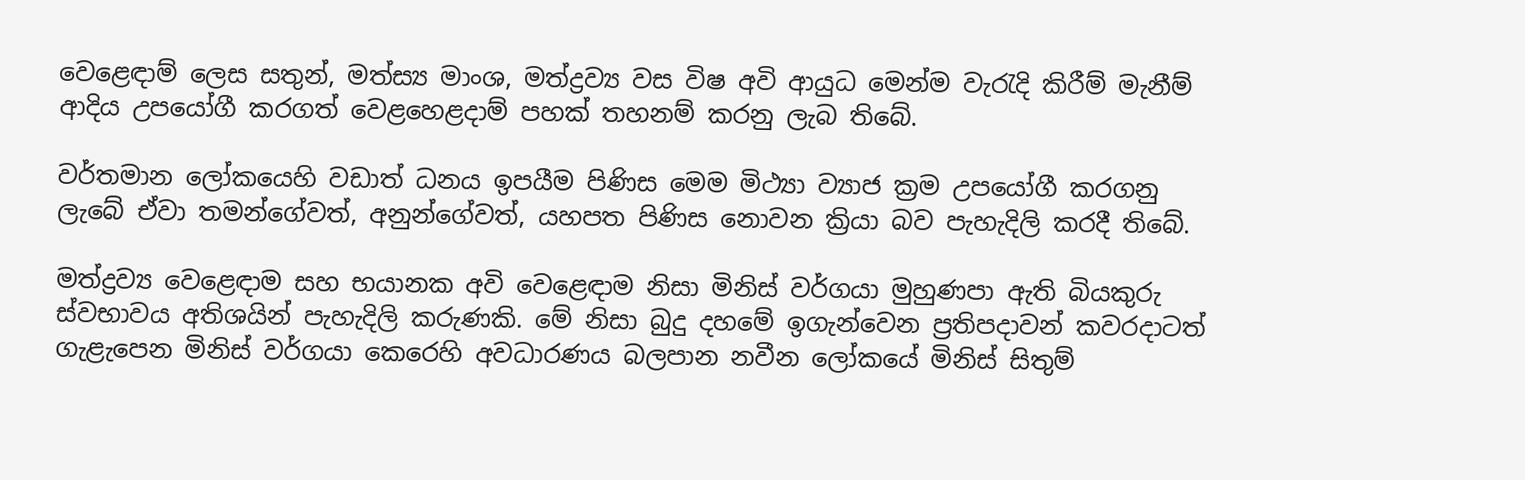වෙළෙඳාම් ලෙස සතුන්, මත්ස්‍ය මාංශ, මත්ද්‍රව්‍ය වස විෂ අවි ආයුධ මෙන්ම වැරැදි කිරීම් මැනීම් ආදිය උපයෝගී කරගත් වෙළහෙළදාම් පහක් තහනම් කරනු ලැබ තිබේ.

වර්තමාන ලෝකයෙහි වඩාත් ධනය ඉපයීම පිණිස මෙම මිථ්‍යා ව්‍යාජ ක්‍රම උපයෝගී කරගනු ලැබේ ඒවා තමන්ගේවත්, අනුන්ගේවත්, යහපත පිණිස නොවන ක්‍රියා බව පැහැදිලි කරදී තිබේ.

මත්ද්‍රව්‍ය වෙළෙඳාම සහ භයානක අවි වෙළෙඳාම නිසා මිනිස් වර්ගයා මුහුණපා ඇති බියකුරු ස්වභාවය අතිශයින් පැහැදිලි කරුණකි. මේ නිසා බුදු දහමේ ඉගැන්වෙන ප්‍රතිපදාවන් කවරදාටත් ගැළැපෙන මිනිස් වර්ගයා කෙරෙහි අවධාරණය බලපාන නවීන ලෝකයේ මිනිස් සිතුම්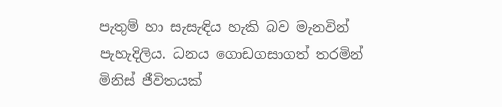පැතුම් හා සැසැඳිය හැකි බව මැනවින් පැහැදිලිය. ධනය ගොඩගසාගත් තරමින් මිනිස් ජීවිතයක්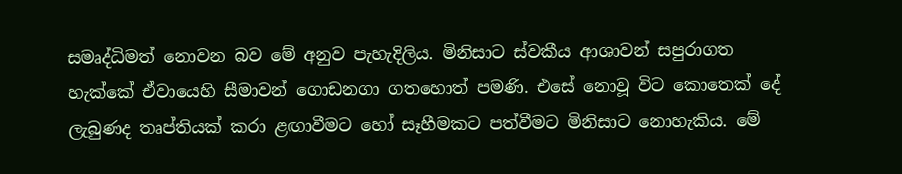සමෘද්ධිමත් නොවන බව මේ අනුව පැහැදිලිය. මිනිසාට ස්වකීය ආශාවන් සපුරාගත හැක්කේ ඒවායෙහි සීමාවන් ගොඩනගා ගතහොත් පමණි. එසේ නොවූ විට කොතෙක් දේ ලැබුණද තෘප්තියක් කරා ළඟාවීමට හෝ සෑහීමකට පත්වීමට මිනිසාට නොහැකිය. මේ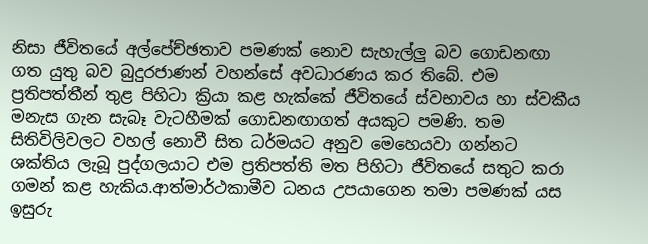නිසා ජීවිතයේ අල්පේච්ඡතාව පමණක් නොව සැහැල්ලු බව ගොඩනඟා ගත යුතු බව බුදුරජාණන් වහන්සේ අවධාරණය කර තිබේ. එම ප්‍රතිපත්තීන් තුළ පිහිටා ක්‍රියා කළ හැක්කේ ජීවිතයේ ස්වභාවය හා ස්වකීය මනැස ගැන සැබෑ වැටහීමක් ගොඩනඟාගත් අයකුට පමණි. තම සිතිවිලිවලට වහල් නොවී සිත ධර්මයට අනුව මෙහෙයවා ගන්නට ශක්තිය ලැබූ පුද්ගලයාට එම ප්‍රතිපත්ති මත පිහිටා ජීවිතයේ සතුට කරා ගමන් කළ හැකිය.ආත්මාර්ථකාමීව ධනය උපයාගෙන තමා පමණක් යස ඉසුරු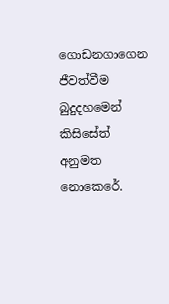ගොඩනගාගෙන ජීවත්වීම බුදුදහමෙන් කිසිසේත් අනුමත නොකෙරේ.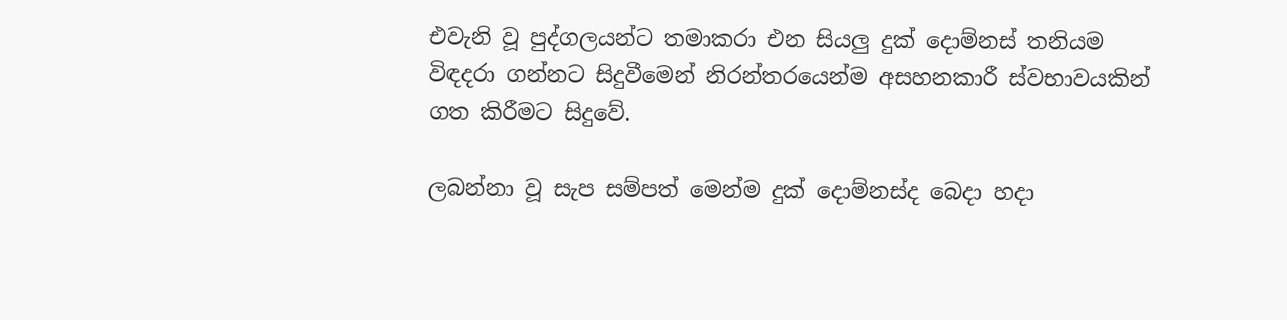එවැනි වූ පුද්ගලයන්ට තමාකරා එන සියලු දුක් දොම්නස් තනියම විඳදරා ගන්නට සිදුවීමෙන් නිරන්තරයෙන්ම අසහනකාරී ස්වභාවයකින් ගත කිරීමට සිදුවේ.

ලබන්නා වූ සැප සම්පත් මෙන්ම දුක් දොම්නස්ද බෙදා හදා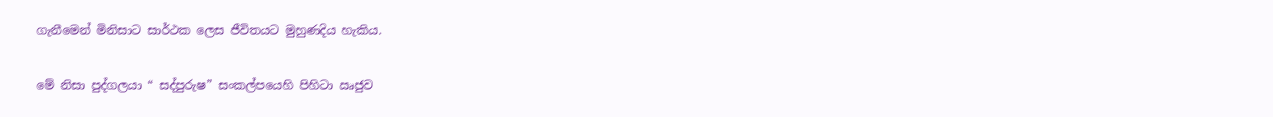ගැනීමෙන් මිනිසාට සාර්ථක ලෙස ජීවිතයට මුහුණදිය හැකිය.

මේ නිසා පුද්ගලයා “ සද්පුරුෂ” සංකල්පයෙහි පිහිටා ඍජුව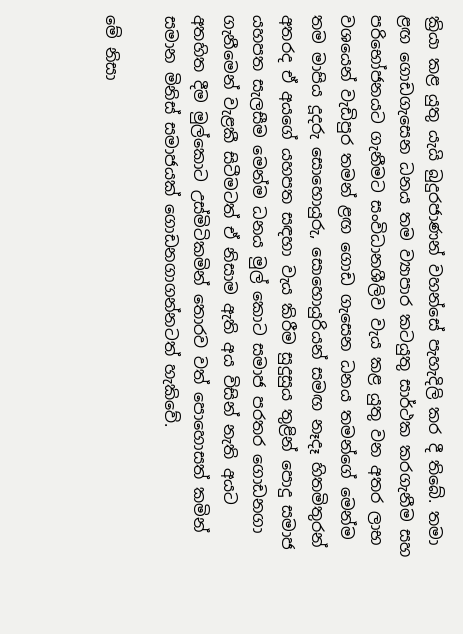ක්‍රියා කළ යුතු යැයි බුදුරජාණන් වහන්සේ පැහැදිලි කර දී තිබේ. තමා ළඟ ගොඩගැසෙන ධනය තම ව්‍යාපාර කටයුතු සාර්ථක කරගැනීම සහ පරිභෝජනයට ගැනීමට සංවිධානශීලිව වැය කළ යුතු වන අතර ලාභ වශයෙන් වැඩිපුර තමන් ළඟ ගොඩ ගැසෙන ධනය තමන්ගේ මෙන්ම තම මාපිය දූදරු සොහොයුරු, සොහොයුරියන් සමඟ නෑදෑ හිතමිතුරන් අතරද ඒ අයගේ යහපත සඳහා වැය කිරීම සුදුසුය තුළින් පොදු සමාජ යහපත සැලසීම මෙන්ම ධනය මුල් කොට සමාජ පරතර ගොඩනගා ගැනීමෙන් වැළකී සිටීමටත් ඒ නිසාම ඇති අය විසින් නැති අයට අතහිත දීම මුල්කොට උස්මිටිකමින් තොරව වත් පොහොසත් කමින් සමාන මිනිස් සමාජයක් ගොඩනගාගන්නටත් හැකිවේ.

මේ නිසා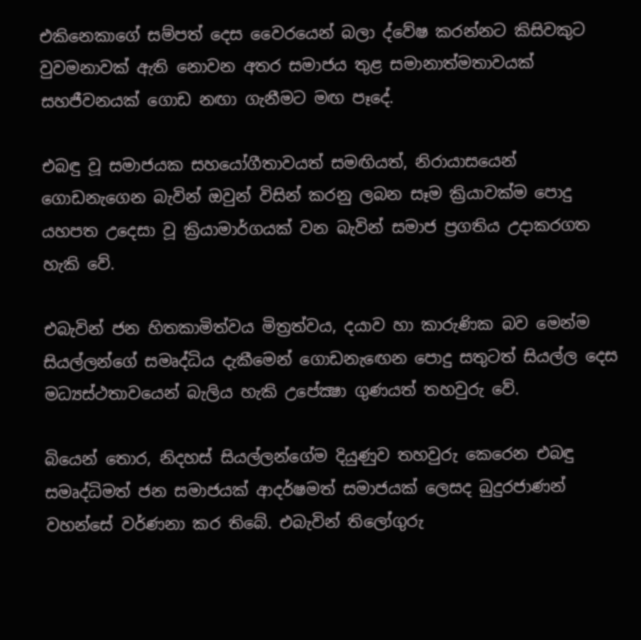එකිනෙකාගේ සම්පත් දෙස වෛරයෙන් බලා ද්වේෂ කරන්නට කිසිවකුට වුවමනාවක් ඇති නොවන අතර සමාජය තුළ සමානාත්මතාවයක් සහජීවනයක් ගොඩ නඟා ගැනීමට මඟ පෑදේ.

එබඳු වූ සමාජයක සහයෝගීතාවයත් සමඟියත්, නිරායාසයෙන් ගොඩනැගෙන බැවින් ඔවුන් විසින් කරනු ලබන සෑම ක්‍රියාවක්ම පොදු යහපත උදෙසා වූ ක්‍රියාමාර්ගයක් වන බැවින් සමාජ ප්‍රගතිය උදාකරගත හැකි වේ.

එබැවින් ජන හිතකාමිත්වය මිත්‍රත්වය, දයාව හා කාරුණික බව මෙන්ම සියල්ලන්ගේ සමෘද්ධිය දැකීමෙන් ගොඩනැඟෙන පොදු සතුටත් සියල්ල දෙස මධ්‍යස්ථතාවයෙන් බැලිය හැකි උපේක්‍ෂා ගුණයත් තහවුරු වේ.

බියෙන් තොර, නිදහස් සියල්ලන්ගේම දියුණුව තහවුරු කෙරෙන එබඳු සමෘද්ධිමත් ජන සමාජයක් ආදර්ෂමත් සමාජයක් ලෙසද බුදුරජාණන් වහන්සේ වර්ණනා කර තිබේ. එබැවින් තිලෝගුරු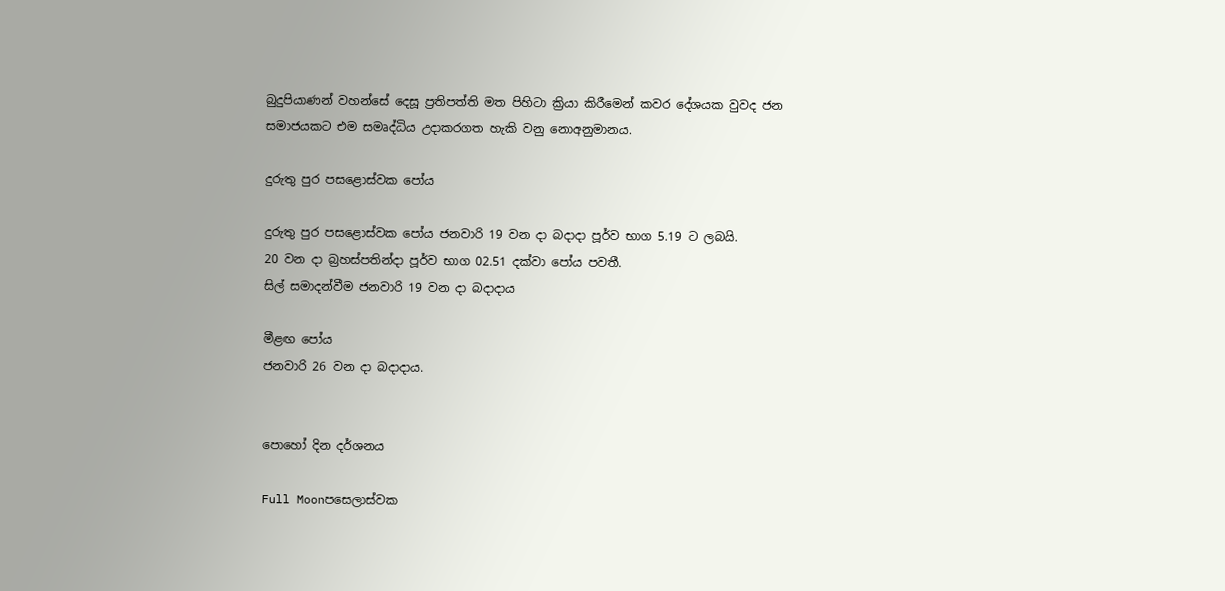බුදුපියාණන් වහන්සේ දෙසූ ප්‍රතිපත්ති මත පිහිටා ක්‍රියා කිරීමෙන් කවර දේශයක වුවද ජන සමාජයකට එම සමෘද්ධිය උදාකරගත හැකි වනු නොඅනුමානය.

දුරුතු පුර පසළොස්වක පෝය

දුරුතු පුර පසළොස්වක පෝය ජනවාරි 19 වන දා බදාදා පූර්ව භාග 5.19 ට ලබයි.
20 වන දා බ්‍රහස්පතින්දා පූර්ව භාග 02.51 දක්වා පෝය පවතී.
සිල් සමාදන්වීම ජනවාරි 19 වන දා බදාදාය

මීළඟ පෝය
ජනවාරි 26 වන දා බදාදාය.


පොහෝ දින දර්ශනය

Full Moonපසෙලාස්වක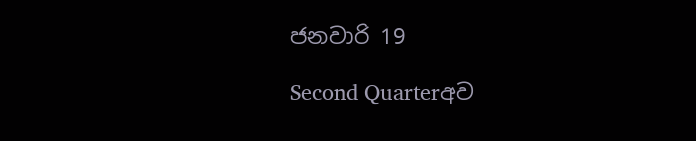ජනවාරි 19

Second Quarterඅව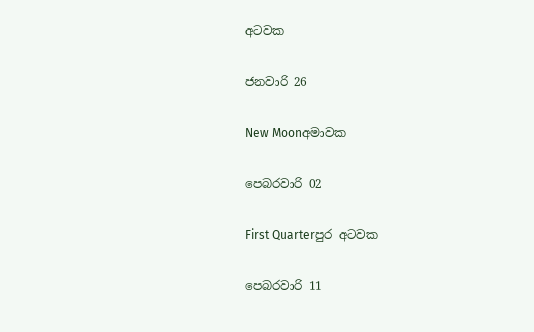අටවක

ජනවාරි 26

New Moonඅමාවක

පෙබරවාරි 02

First Quarterපුර අටවක

පෙබරවාරි 11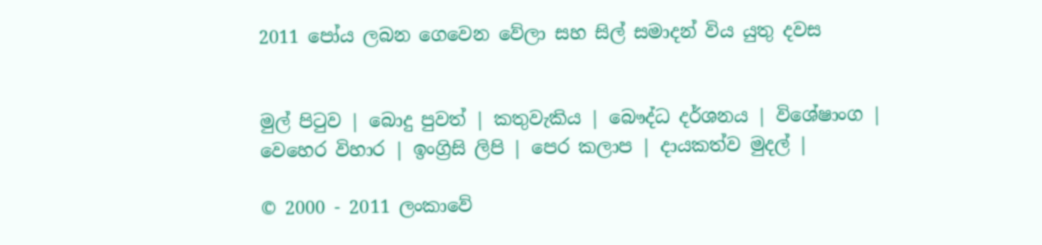2011 පෝය ලබන ගෙවෙන වේලා සහ සිල් සමාදන් විය යුතු දවස


මුල් පිටුව | බොදු පුවත් | කතුවැකිය | බෞද්ධ දර්ශනය | විශේෂාංග | වෙහෙර විහාර | ඉංග්‍රිසි ලිපි | පෙර කලාප | දායකත්ව මුදල් |

© 2000 - 2011 ලංකාවේ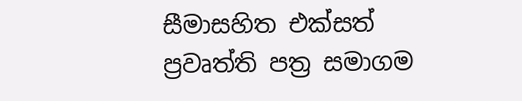සීමාසහිත එක්සත් ප්‍රවෘත්ති පත්‍ර සමාගම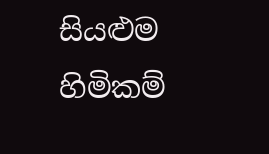සියළුම හිමිකම්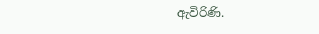ඇවිරිණි.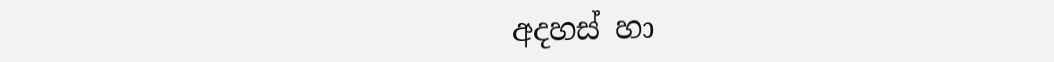අදහස් හා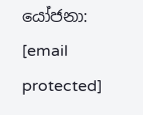යෝජනා: [email protected]